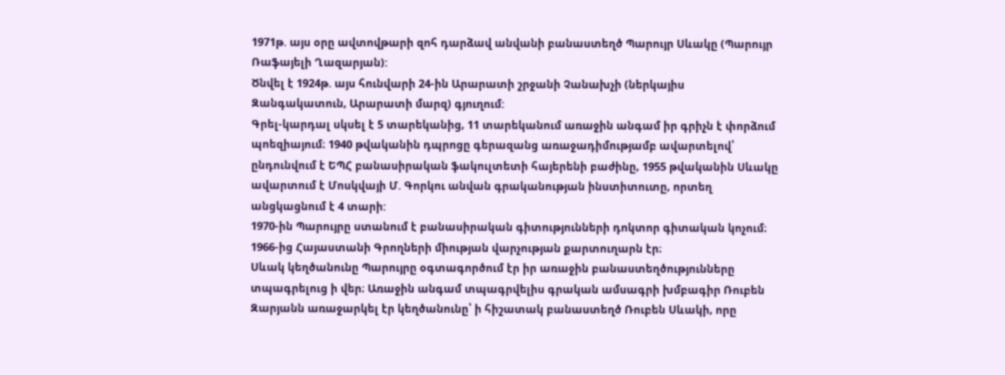1971թ. այս օրը ավտովթարի զոհ դարձավ անվանի բանաստեղծ Պարույր Սևակը (Պարույր Ռաֆայելի Ղազարյան):
Ծնվել է 1924թ. այս հունվարի 24-ին Արարատի շրջանի Չանախչի (ներկայիս Զանգակատուն, Արարատի մարզ) գյուղում:
Գրել-կարդալ սկսել է 5 տարեկանից, 11 տարեկանում առաջին անգամ իր գրիչն է փորձում պոեզիայում։ 1940 թվականին դպրոցը գերազանց առաջադիմությամբ ավարտելով՝ ընդունվում է ԵՊՀ բանասիրական ֆակուլտետի հայերենի բաժինը, 1955 թվականին Սևակը ավարտում է Մոսկվայի Մ. Գորկու անվան գրականության ինստիտուտը, որտեղ անցկացնում է 4 տարի:
1970-ին Պարույրը ստանում է բանասիրական գիտությունների դոկտոր գիտական կոչում։ 1966-ից Հայաստանի Գրողների միության վարչության քարտուղարն էր։
Սևակ կեղծանունը Պարույրը օգտագործում էր իր առաջին բանաստեղծությունները տպագրելուց ի վեր։ Առաջին անգամ տպագրվելիս գրական ամսագրի խմբագիր Ռուբեն Զարյանն առաջարկել էր կեղծանունը՝ ի հիշատակ բանաստեղծ Ռուբեն Սևակի, որը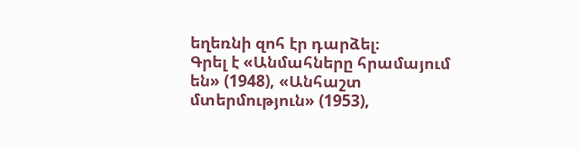եղեռնի զոհ էր դարձել։
Գրել է «Անմահները հրամայում են» (1948), «Անհաշտ մտերմություն» (1953),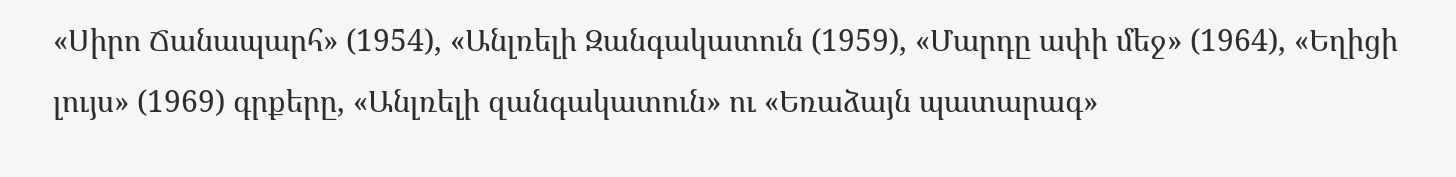«Սիրո Ճանապարհ» (1954), «Անլռելի Զանգակատուն (1959), «Մարդը ափի մեջ» (1964), «Եղիցի լույս» (1969) գրքերը, «Անլռելի զանգակատուն» ու «Եռաձայն պատարագ»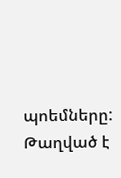պոեմները:
Թաղված է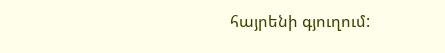հայրենի գյուղում: